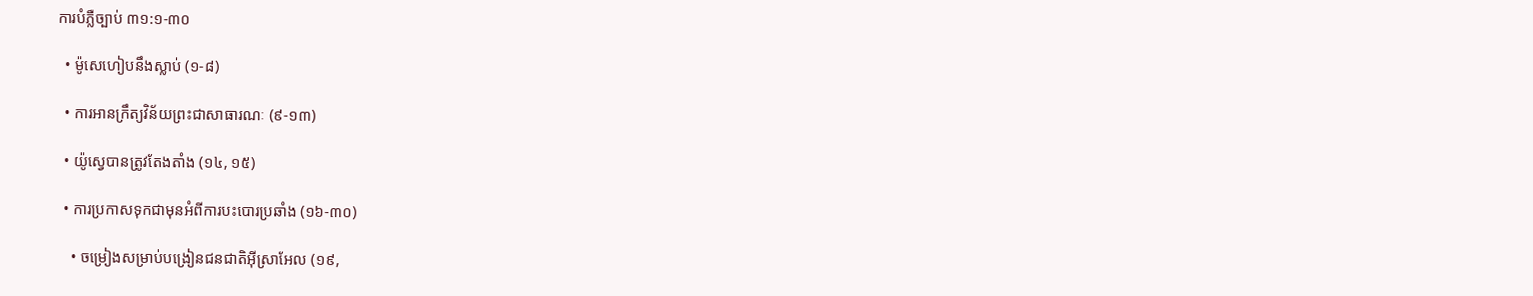ការបំភ្លឺច្បាប់ ៣១:១-៣០

  • ម៉ូសេហៀបនឹងស្លាប់ (១-៨)

  • ការអានក្រឹត្យវិន័យព្រះជាសាធារណៈ (៩-១៣)

  • យ៉ូស្វេបានត្រូវតែងតាំង (១៤, ១៥)

  • ការប្រកាសទុកជាមុនអំពីការបះបោរប្រឆាំង (១៦-៣០)

    • ចម្រៀងសម្រាប់បង្រៀនជនជាតិអ៊ីស្រាអែល (១៩,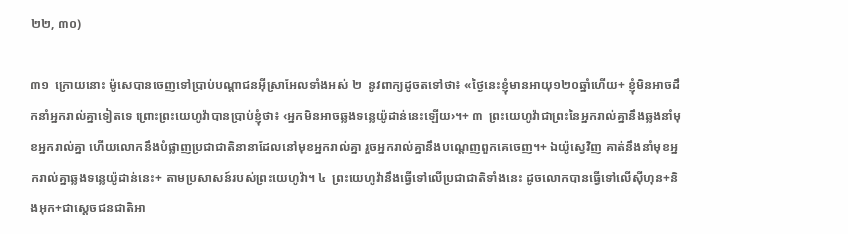២២, ៣០)

៣១  ក្រោយនោះ ម៉ូសេបានចេញទៅប្រាប់បណ្ដាជនអ៊ីស្រាអែលទាំងអស់ ២  នូវពាក្យដូចតទៅថា៖ «ថ្ងៃនេះខ្ញុំមានអាយុ១២០ឆ្នាំហើយ+ ខ្ញុំមិនអាចដឹកនាំអ្នករាល់គ្នាទៀតទេ ព្រោះព្រះយេហូវ៉ាបានប្រាប់ខ្ញុំថា៖ ‹អ្នកមិនអាចឆ្លងទន្លេយ៉ូដាន់នេះឡើយ›។+ ៣  ព្រះយេហូវ៉ាជាព្រះនៃអ្នករាល់គ្នានឹងឆ្លងនាំមុខអ្នករាល់គ្នា ហើយលោកនឹងបំផ្លាញប្រជាជាតិនានាដែលនៅមុខអ្នករាល់គ្នា រួចអ្នករាល់គ្នានឹងបណ្ដេញពួកគេចេញ។+ ឯយ៉ូស្វេវិញ គាត់នឹងនាំមុខអ្នករាល់គ្នាឆ្លងទន្លេយ៉ូដាន់នេះ+ តាមប្រសាសន៍របស់ព្រះយេហូវ៉ា។ ៤  ព្រះយេហូវ៉ានឹងធ្វើទៅលើប្រជាជាតិទាំងនេះ ដូចលោកបានធ្វើទៅលើស៊ីហុន+និងអុក+ជាស្ដេចជនជាតិអា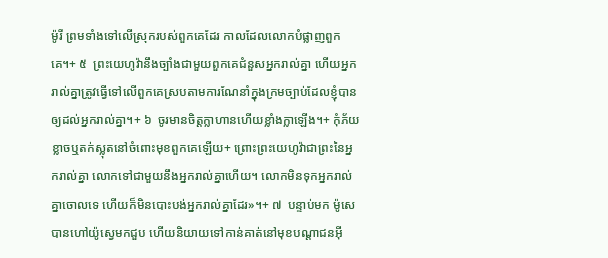ម៉ូរី ព្រមទាំងទៅលើស្រុករបស់ពួកគេដែរ កាលដែលលោកបំផ្លាញពួកគេ។+ ៥  ព្រះយេហូវ៉ានឹងច្បាំងជាមួយពួកគេជំនួសអ្នករាល់គ្នា ហើយអ្នករាល់គ្នាត្រូវធ្វើទៅលើពួកគេស្របតាមការណែនាំក្នុងក្រមច្បាប់ដែលខ្ញុំបានឲ្យដល់អ្នករាល់គ្នា។+ ៦  ចូរមានចិត្តក្លាហានហើយខ្លាំងក្លាឡើង។+ កុំភ័យខ្លាចឬតក់ស្លុតនៅចំពោះមុខពួកគេឡើយ+ ព្រោះព្រះយេហូវ៉ាជាព្រះនៃអ្នករាល់គ្នា លោកទៅជាមួយនឹងអ្នករាល់គ្នាហើយ។ លោកមិនទុកអ្នករាល់គ្នាចោលទេ ហើយក៏មិនបោះបង់អ្នករាល់គ្នាដែរ»។+ ៧  បន្ទាប់មក ម៉ូសេបានហៅយ៉ូស្វេមកជួប ហើយនិយាយទៅកាន់គាត់នៅមុខបណ្ដាជនអ៊ី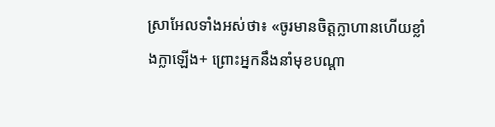ស្រាអែលទាំងអស់ថា៖ «ចូរមានចិត្តក្លាហានហើយខ្លាំងក្លាឡើង+ ព្រោះអ្នកនឹងនាំមុខបណ្ដា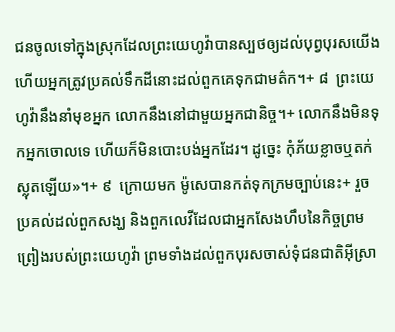ជនចូលទៅក្នុងស្រុកដែលព្រះយេហូវ៉ាបានស្បថឲ្យដល់បុព្វបុរសយើង ហើយអ្នកត្រូវប្រគល់ទឹកដីនោះដល់ពួកគេទុកជាមត៌ក។+ ៨  ព្រះយេហូវ៉ានឹងនាំមុខអ្នក លោកនឹងនៅជាមួយអ្នកជានិច្ច។+ លោកនឹងមិនទុកអ្នកចោលទេ ហើយក៏មិនបោះបង់អ្នកដែរ។ ដូច្នេះ កុំភ័យខ្លាចឬតក់ស្លុតឡើយ»។+ ៩  ក្រោយមក ម៉ូសេបានកត់ទុកក្រមច្បាប់នេះ+ រួចប្រគល់ដល់ពួកសង្ឃ និងពួកលេវីដែលជាអ្នកសែងហឹបនៃកិច្ចព្រមព្រៀងរបស់ព្រះយេហូវ៉ា ព្រមទាំងដល់ពួកបុរសចាស់ទុំជនជាតិអ៊ីស្រា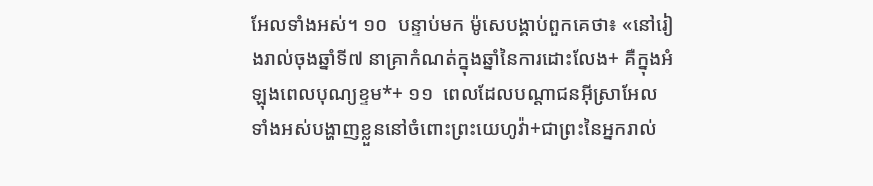អែលទាំងអស់។ ១០  បន្ទាប់មក ម៉ូសេបង្គាប់ពួកគេថា៖ «នៅរៀងរាល់ចុងឆ្នាំទី៧ នាគ្រាកំណត់ក្នុងឆ្នាំនៃការដោះលែង+ គឺក្នុងអំឡុងពេលបុណ្យខ្ទម*+ ១១  ពេលដែលបណ្ដាជនអ៊ីស្រាអែលទាំងអស់បង្ហាញខ្លួននៅចំពោះព្រះយេហូវ៉ា+ជាព្រះនៃអ្នករាល់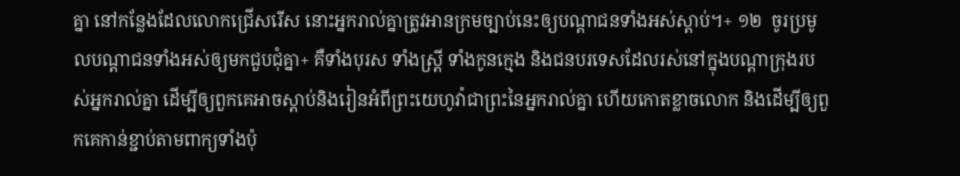គ្នា នៅកន្លែងដែលលោកជ្រើសរើស នោះអ្នករាល់គ្នាត្រូវអានក្រមច្បាប់នេះឲ្យបណ្ដាជនទាំងអស់ស្ដាប់។+ ១២  ចូរប្រមូលបណ្ដាជនទាំងអស់ឲ្យមកជួបជុំគ្នា+ គឺទាំងបុរស ទាំងស្ត្រី ទាំងកូនក្មេង និងជនបរទេសដែលរស់នៅក្នុងបណ្ដាក្រុងរបស់អ្នករាល់គ្នា ដើម្បីឲ្យពួកគេអាចស្ដាប់និងរៀនអំពីព្រះយេហូវ៉ាជាព្រះនៃអ្នករាល់គ្នា ហើយកោតខ្លាចលោក និងដើម្បីឲ្យពួកគេកាន់ខ្ជាប់តាមពាក្យទាំងប៉ុ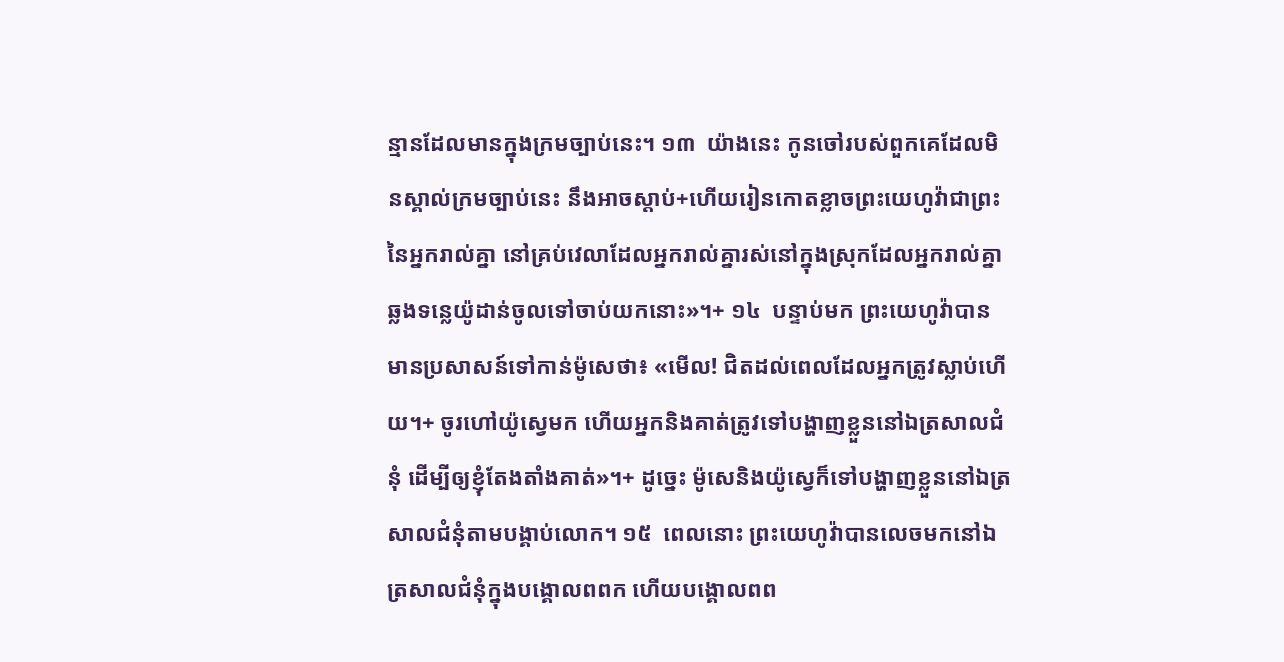ន្មានដែលមានក្នុងក្រមច្បាប់នេះ។ ១៣  យ៉ាងនេះ កូនចៅរបស់ពួកគេដែលមិនស្គាល់ក្រមច្បាប់នេះ នឹងអាចស្ដាប់+ហើយរៀនកោតខ្លាចព្រះយេហូវ៉ាជាព្រះនៃអ្នករាល់គ្នា នៅគ្រប់វេលាដែលអ្នករាល់គ្នារស់នៅក្នុងស្រុកដែលអ្នករាល់គ្នាឆ្លងទន្លេយ៉ូដាន់ចូលទៅចាប់យកនោះ»។+ ១៤  បន្ទាប់មក ព្រះយេហូវ៉ាបានមានប្រសាសន៍ទៅកាន់ម៉ូសេថា៖ «មើល! ជិតដល់ពេលដែលអ្នកត្រូវស្លាប់ហើយ។+ ចូរហៅយ៉ូស្វេមក ហើយអ្នកនិងគាត់ត្រូវទៅបង្ហាញខ្លួននៅឯត្រសាលជំនុំ ដើម្បីឲ្យខ្ញុំតែងតាំងគាត់»។+ ដូច្នេះ ម៉ូសេនិងយ៉ូស្វេក៏ទៅបង្ហាញខ្លួននៅឯត្រសាលជំនុំតាមបង្គាប់លោក។ ១៥  ពេលនោះ ព្រះយេហូវ៉ាបានលេចមកនៅឯត្រសាលជំនុំក្នុងបង្គោលពពក ហើយបង្គោលពព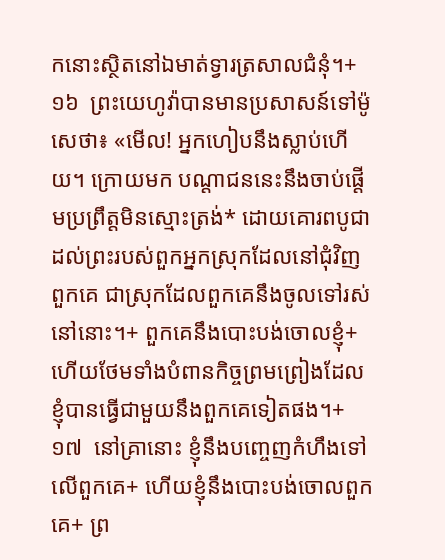កនោះស្ថិតនៅឯមាត់ទ្វារត្រសាលជំនុំ។+ ១៦  ព្រះយេហូវ៉ាបានមានប្រសាសន៍ទៅម៉ូសេថា៖ «មើល! អ្នកហៀបនឹងស្លាប់ហើយ។ ក្រោយមក បណ្ដាជននេះនឹងចាប់ផ្ដើមប្រព្រឹត្តមិនស្មោះត្រង់* ដោយគោរពបូជាដល់ព្រះរបស់ពួកអ្នកស្រុកដែលនៅជុំវិញពួកគេ ជាស្រុកដែលពួកគេនឹងចូលទៅរស់នៅនោះ។+ ពួកគេនឹងបោះបង់ចោលខ្ញុំ+ ហើយថែមទាំងបំពានកិច្ចព្រមព្រៀងដែលខ្ញុំបានធ្វើជាមួយនឹងពួកគេទៀតផង។+ ១៧  នៅគ្រានោះ ខ្ញុំនឹងបញ្ចេញកំហឹងទៅលើពួកគេ+ ហើយខ្ញុំនឹងបោះបង់ចោលពួកគេ+ ព្រ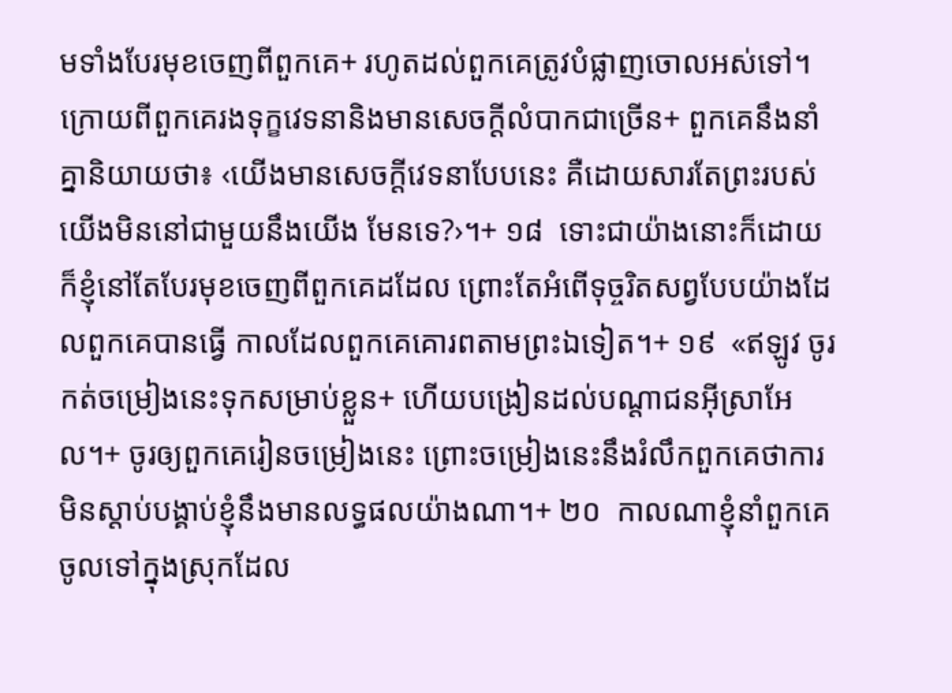មទាំងបែរមុខចេញពីពួកគេ+ រហូតដល់ពួកគេត្រូវបំផ្លាញចោលអស់ទៅ។ ក្រោយពីពួកគេរងទុក្ខវេទនានិងមានសេចក្ដីលំបាកជាច្រើន+ ពួកគេនឹងនាំគ្នានិយាយថា៖ ‹យើងមានសេចក្ដីវេទនាបែបនេះ គឺដោយសារតែព្រះរបស់យើងមិននៅជាមួយនឹងយើង មែនទេ?›។+ ១៨  ទោះជាយ៉ាងនោះក៏ដោយ ក៏ខ្ញុំនៅតែបែរមុខចេញពីពួកគេដដែល ព្រោះតែអំពើទុច្ចរិតសព្វបែបយ៉ាងដែលពួកគេបានធ្វើ កាលដែលពួកគេគោរពតាមព្រះឯទៀត។+ ១៩  «ឥឡូវ ចូរកត់ចម្រៀងនេះទុកសម្រាប់ខ្លួន+ ហើយបង្រៀនដល់បណ្ដាជនអ៊ីស្រាអែល។+ ចូរឲ្យពួកគេរៀនចម្រៀងនេះ ព្រោះចម្រៀងនេះនឹងរំលឹកពួកគេថាការមិនស្ដាប់បង្គាប់ខ្ញុំនឹងមានលទ្ធផលយ៉ាងណា។+ ២០  កាលណាខ្ញុំនាំពួកគេចូលទៅក្នុងស្រុកដែល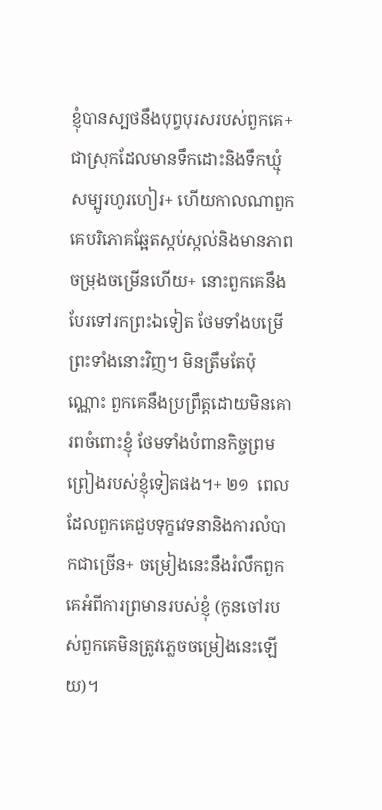ខ្ញុំបានស្បថនឹងបុព្វបុរសរបស់ពួកគេ+ ជាស្រុកដែលមានទឹកដោះនិងទឹកឃ្មុំសម្បូរហូរហៀរ+ ហើយកាលណាពួកគេបរិភោគឆ្អែតស្កប់ស្កល់និងមានភាពចម្រុងចម្រើនហើយ+ នោះពួកគេនឹងបែរទៅរកព្រះឯទៀត ថែមទាំងបម្រើព្រះទាំងនោះវិញ។ មិនត្រឹមតែប៉ុណ្ណោះ ពួកគេនឹងប្រព្រឹត្តដោយមិនគោរពចំពោះខ្ញុំ ថែមទាំងបំពានកិច្ចព្រមព្រៀងរបស់ខ្ញុំទៀតផង។+ ២១  ពេលដែលពួកគេជួបទុក្ខវេទនានិងការលំបាកជាច្រើន+ ចម្រៀងនេះនឹងរំលឹកពួកគេអំពីការព្រមានរបស់ខ្ញុំ (កូនចៅរបស់ពួកគេមិនត្រូវភ្លេចចម្រៀងនេះឡើយ)។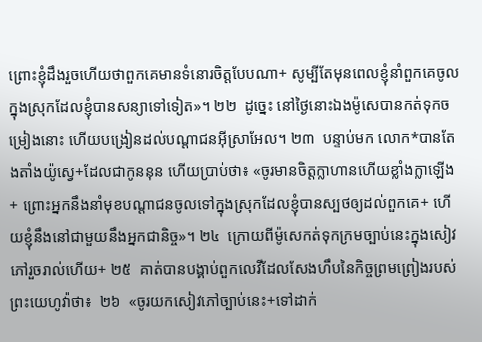ព្រោះខ្ញុំដឹងរួចហើយថាពួកគេមានទំនោរចិត្តបែបណា+ សូម្បីតែមុនពេលខ្ញុំនាំពួកគេចូលក្នុងស្រុកដែលខ្ញុំបានសន្យាទៅទៀត»។ ២២  ដូច្នេះ នៅថ្ងៃនោះឯងម៉ូសេបានកត់ទុកចម្រៀងនោះ ហើយបង្រៀនដល់បណ្ដាជនអ៊ីស្រាអែល។ ២៣  បន្ទាប់មក លោក*បានតែងតាំងយ៉ូស្វេ+ដែលជាកូននុន ហើយប្រាប់ថា៖ «ចូរមានចិត្តក្លាហានហើយខ្លាំងក្លាឡើង+ ព្រោះអ្នកនឹងនាំមុខបណ្ដាជនចូលទៅក្នុងស្រុកដែលខ្ញុំបានស្បថឲ្យដល់ពួកគេ+ ហើយខ្ញុំនឹងនៅជាមួយនឹងអ្នកជានិច្ច»។ ២៤  ក្រោយពីម៉ូសេកត់ទុកក្រមច្បាប់នេះក្នុងសៀវភៅរួចរាល់ហើយ+ ២៥  គាត់បានបង្គាប់ពួកលេវីដែលសែងហឹបនៃកិច្ចព្រមព្រៀងរបស់ព្រះយេហូវ៉ាថា៖  ២៦  «ចូរយកសៀវភៅច្បាប់នេះ+ទៅដាក់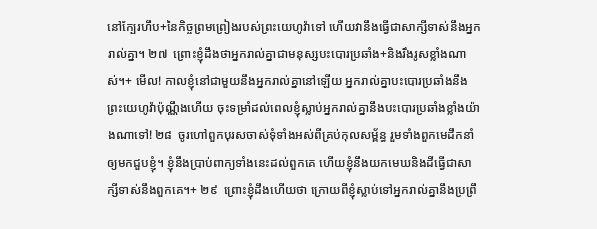នៅក្បែរហឹប+នៃកិច្ចព្រមព្រៀងរបស់ព្រះយេហូវ៉ាទៅ ហើយវានឹងធ្វើជាសាក្សីទាស់នឹងអ្នករាល់គ្នា។ ២៧  ព្រោះខ្ញុំដឹងថាអ្នករាល់គ្នាជាមនុស្សបះបោរប្រឆាំង+និងរឹងរូសខ្លាំងណាស់។+ មើល! កាលខ្ញុំនៅជាមួយនឹងអ្នករាល់គ្នានៅឡើយ អ្នករាល់គ្នាបះបោរប្រឆាំងនឹងព្រះយេហូវ៉ាប៉ុណ្ណឹងហើយ ចុះទម្រាំដល់ពេលខ្ញុំស្លាប់អ្នករាល់គ្នានឹងបះបោរប្រឆាំងខ្លាំងយ៉ាងណាទៅ! ២៨  ចូរហៅពួកបុរសចាស់ទុំទាំងអស់ពីគ្រប់កុលសម្ព័ន្ធ រួមទាំងពួកមេដឹកនាំឲ្យមកជួបខ្ញុំ។ ខ្ញុំនឹងប្រាប់ពាក្យទាំងនេះដល់ពួកគេ ហើយខ្ញុំនឹងយកមេឃនិងដីធ្វើជាសាក្សីទាស់នឹងពួកគេ។+ ២៩  ព្រោះខ្ញុំដឹងហើយថា ក្រោយពីខ្ញុំស្លាប់ទៅអ្នករាល់គ្នានឹងប្រព្រឹ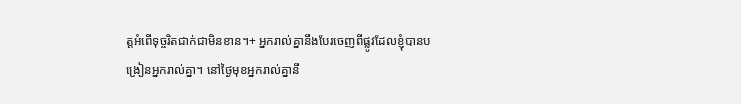ត្តអំពើទុច្ចរិតជាក់ជាមិនខាន។+ អ្នករាល់គ្នានឹងបែរចេញពីផ្លូវដែលខ្ញុំបានបង្រៀនអ្នករាល់គ្នា។ នៅថ្ងៃមុខអ្នករាល់គ្នានឹ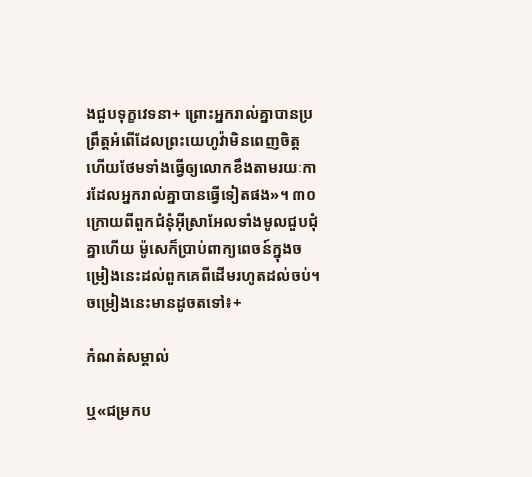ងជួបទុក្ខវេទនា+ ព្រោះអ្នករាល់គ្នាបានប្រព្រឹត្តអំពើដែលព្រះយេហូវ៉ាមិនពេញចិត្ត ហើយថែមទាំងធ្វើឲ្យលោកខឹងតាមរយៈការដែលអ្នករាល់គ្នាបានធ្វើទៀតផង»។ ៣០  ក្រោយពីពួកជំនុំអ៊ីស្រាអែលទាំងមូលជួបជុំគ្នាហើយ ម៉ូសេក៏ប្រាប់ពាក្យពេចន៍ក្នុងចម្រៀងនេះដល់ពួកគេពីដើមរហូតដល់ចប់។ ចម្រៀងនេះមានដូចតទៅ៖+

កំណត់សម្គាល់

ឬ«ជម្រកប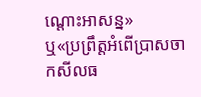ណ្ដោះអាសន្ន»
ឬ«ប្រព្រឹត្តអំពើប្រាសចាកសីលធ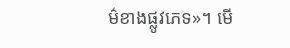ម៌ខាងផ្លូវភេទ»។ មើ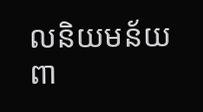លនិយមន័យពា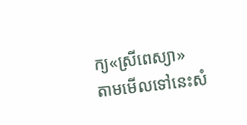ក្យ«ស្រីពេស្យា»
តាមមើលទៅនេះសំ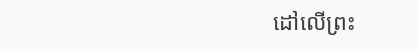ដៅលើព្រះ